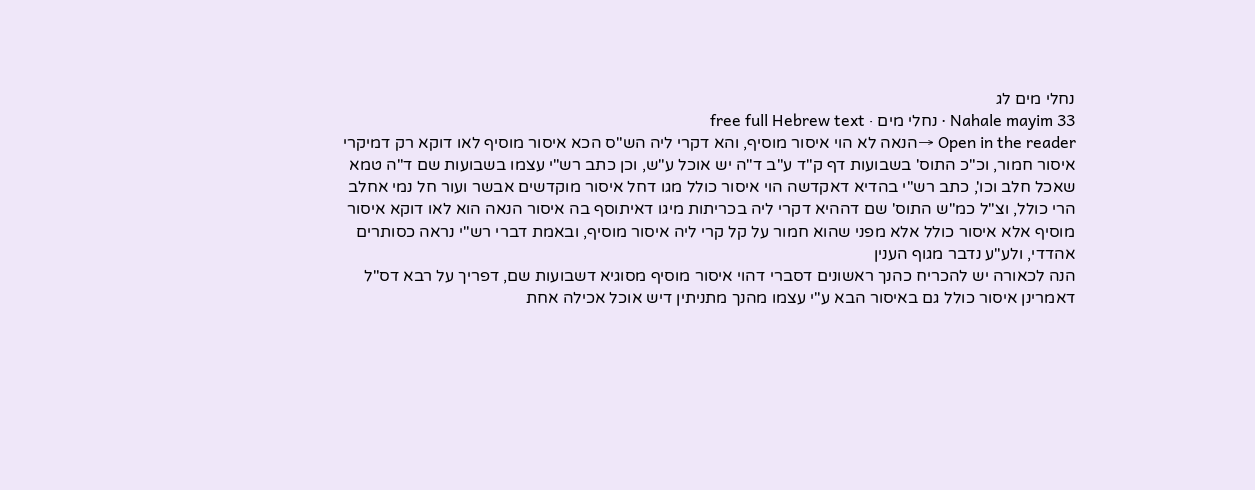נחלי מים לג
Nahale mayim 33 · נחלי מים · free full Hebrew text
Open in the reader →הנאה לא הוי איסור מוסיף, והא דקרי ליה הש"ס הכא איסור מוסיף לאו דוקא רק דמיקרי איסור חמור, וכ"כ התוס' בשבועות דף ק"ד ע"ב ד"ה יש אוכל ע"ש, וכן כתב רש"י עצמו בשבועות שם ד"ה טמא שאכל חלב וכו', כתב רש"י בהדיא דאקדשה הוי איסור כולל מגו דחל איסור מוקדשים אבשר ועור חל נמי אחלב הרי כולל, וצ"ל כמ"ש התוס' שם דההיא דקרי ליה בכריתות מיגו דאיתוסף בה איסור הנאה הוא לאו דוקא איסור מוסיף אלא איסור כולל אלא מפני שהוא חמור על קל קרי ליה איסור מוסיף, ובאמת דברי רש"י נראה כסותרים אהדדי, ולע"ע נדבר מגוף הענין
הנה לכאורה יש להכריח כהנך ראשונים דסברי דהוי איסור מוסיף מסוגיא דשבועות שם, דפריך על רבא דס"ל דאמרינן איסור כולל גם באיסור הבא ע"י עצמו מהנך מתניתין דיש אוכל אכילה אחת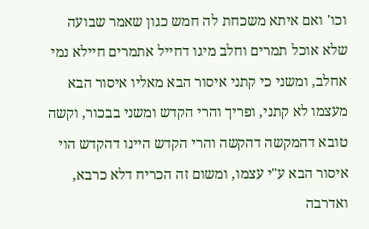וכו' ואם איתא משכחת לה חמש כגון שאמר שבועה שלא אוכל תמרים וחלב מיגו דחייל אתמרים חיילא נמי אחלב, ומשני כי קתני איסור הבא מאליו איסור הבא מעצמו לא קתני, ופריך והרי הקדש ומשני בבכור, וקשה טובא דהמקשה דהקשה והרי הקדש היינו דהקדש הוי איסור הבא ע"י עצמו, ומשום זה הכריח דלא כרבא, ואדרבה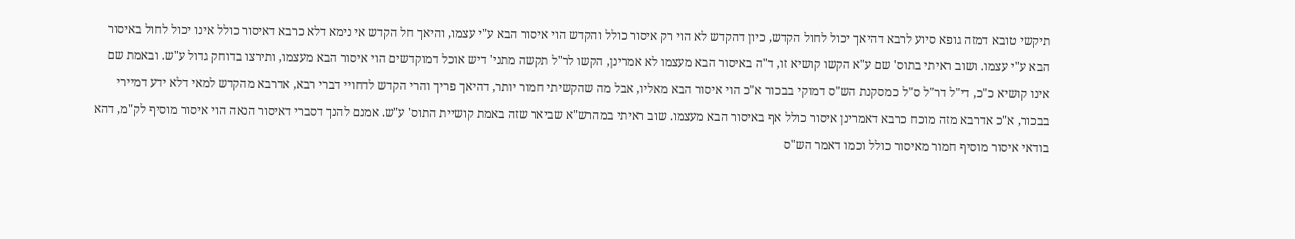תיקשי טובא דמזה גופא סיוע לרבא דהיאך יכול לחול הקדש, כיון דהקדש לא הוי רק איסור כולל והקדש הוי איסור הבא ע"י עצמו, והיאך חל הקדש אי נימא דלא כרבא דאיסור כולל אינו יכול לחול באיסור הבא ע"י עצמו. ושוב ראיתי בתוס' שם ע"א הקשו קושיא זו, ד"ה באיסור הבא מעצמו לא אמרינן, הקשו לר"ל תקשה מתני' דיש אוכל דמוקדשים הוי איסור הבא מעצמו, ותירצו בדוחק גדול ע"ש. ובאמת שם אינו קושיא כ"כ, די"ל דר"ל ס"ל כמסקנת הש"ס דמוקי בבכור א"כ הוי איסור הבא מאליו, אבל מה שהקשיתי חמור יותר, דהיאך פריך והרי הקדש לדחויי דברי רבא, אדרבא מהקדש למאי דלא ידע דמיירי בבכור, א"כ אדרבא מזה מוכח כרבא דאמרינן איסור כולל אף באיסור הבא מעצמו. שוב ראיתי במהרש"א שביאר שזה באמת קושיית התוס' ע"ש. אמנם להנך דסברי דאיסור הנאה הוי איסור מוסיף לק"מ, דהא בודאי איסור מוסיף חמור מאיסור כולל וכמו דאמר הש"ס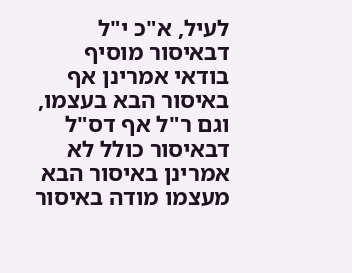לעיל, א"כ י"ל דבאיסור מוסיף בודאי אמרינן אף באיסור הבא בעצמו, וגם ר"ל אף דס"ל דבאיסור כולל לא אמרינן באיסור הבא מעצמו מודה באיסור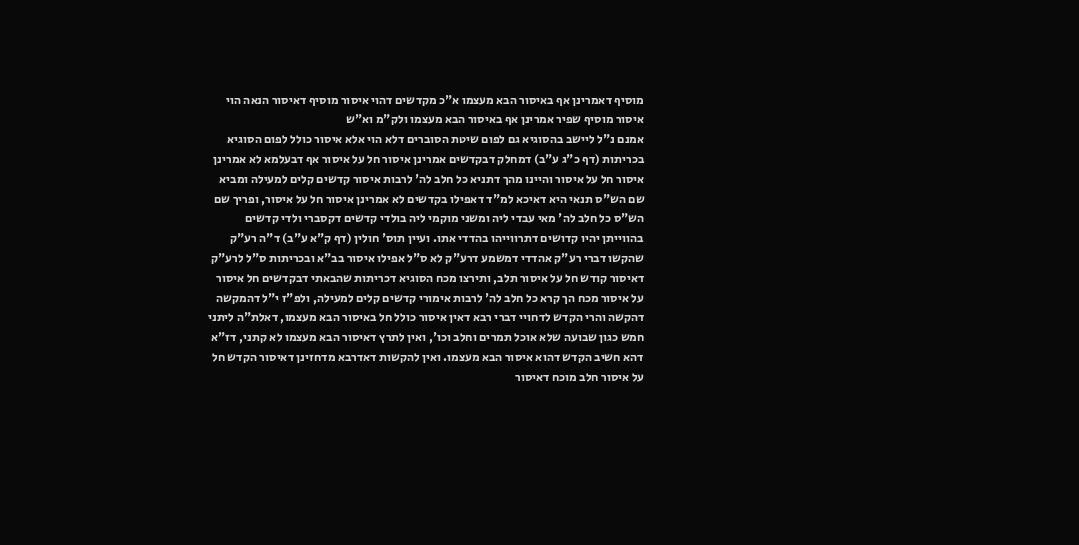מוסיף דאמרינן אף באיסור הבא מעצמו א"כ מקדשים דהוי איסור מוסיף דאיסור הנאה הוי איסור מוסיף שפיר אמרינן אף באיסור הבא מעצמו ולק"מ וא"ש
אמנם נ"ל ליישב בהסוגיא גם לפום שיטת הסוברים דלא הוי אלא איסור כולל לפום הסוגיא בכריתות (דף כ"ג ע"ב) דמחלק דבקדשים אמרינן איסור חל על איסור אף דבעלמא לא אמרינן איסור חל על איסור והיינו מהך דתניא כל חלב לה' לרבות איסור קדשים קלים למעילה ומביא שם הש"ס תנאי היא דאיכא למ"ד דאפילו בקדשים לא אמרינן איסור חל על איסור, ופריך שם הש"ס כל חלב לה' מאי עבדי ליה ומשני מוקמי ליה בולדי קדשים דקסברי ולדי קדשים בהווייתן יהיו קדושים דתרווייהו בהדדי אתו. ועיין תוס' חולין (דף ק"א ע"ב) ד"ה רע"ק שהקשו דברי רע"ק אהדדי דמשמע דרע"ק לא ס"ל אפילו איסור בב"א ובכריתות ס"ל לרע"ק דאיסור קודש חל על איסור תלב, ותירצו מכח הסוגיא דכריתות שהבאתי דבקדשים חל איסור על איסור מכח הך קרא כל חלב לה' לרבות אימורי קדשים קלים למעילה, ולפ"ז י"ל דהמקשה דהקשה והרי הקדש לדחויי דברי רבא דאין איסור כולל חל באיסור הבא מעצמו, דאלת"ה ליתני חמש כגון שבועה שלא אוכל תמרים וחלב וכו', ואין לתרץ דאיסור הבא מעצמו לא קתני, דז"א דהא חשיב הקדש דהוא איסור הבא מעצמו. ואין להקשות דאדרבא מדחזינן דאיסור הקדש חל על איסור חלב מוכח דאיסור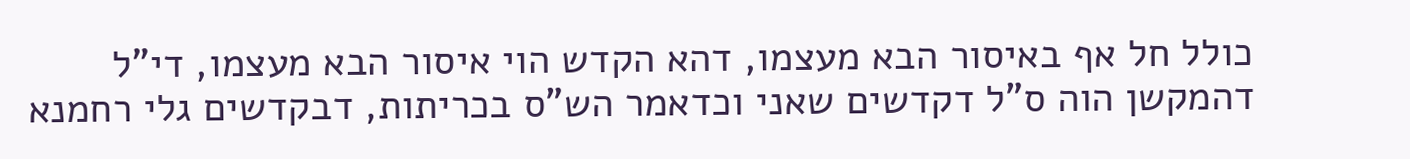כולל חל אף באיסור הבא מעצמו, דהא הקדש הוי איסור הבא מעצמו, די"ל דהמקשן הוה ס"ל דקדשים שאני וכדאמר הש"ס בכריתות, דבקדשים גלי רחמנא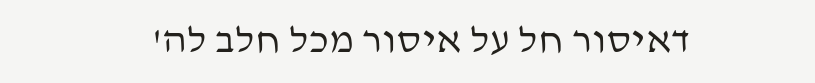דאיסור חל על איסור מכל חלב לה'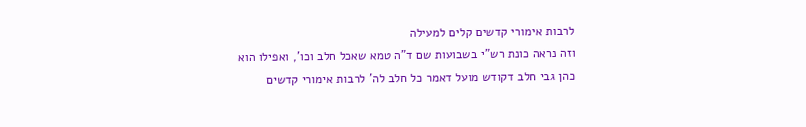לרבות אימורי קדשים קלים למעילה
וזה נראה כונת רש"י בשבועות שם ד"ה טמא שאכל חלב וכו', ואפילו הוא כהן גבי חלב דקודש מועל דאמר כל חלב לה' לרבות אימורי קדשים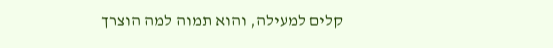קלים למעילה, והוא תמוה למה הוצרך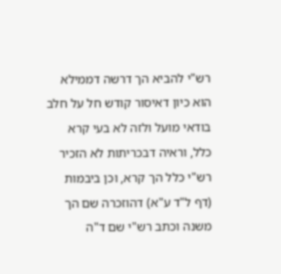רש"י להביא הך דרשה דממילא הוא כיון דאיסור קודש חל על חלב בודאי מועל ולזה לא בעי קרא כלל, וראיה דבכריתות לא הזכיר רש"י כלל הך קרא, וכן ביבמות (דף ל"ד ע"א) דהוזכרה שם הך משנה וכתב רש"י שם ד"ה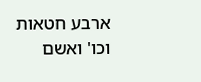ארבע חטאות וכו' ואשם